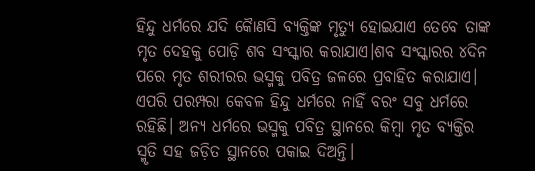ହିନ୍ଦୁ ଧର୍ମରେ ଯଦି କୈାଣସି ବ୍ୟକ୍ତିଙ୍କ ମୃତ୍ୟୁ ହୋଇଯାଏ ତେବେ ତାଙ୍କ ମୃତ ଦେହକୁ ପୋଡ଼ି ଶବ ସଂସ୍କାର କରାଯାଏ।ଶବ ସଂସ୍କାରର ୪ଦିନ ପରେ ମୃତ ଶରୀରର ଭସ୍ମକୁ ପବିତ୍ର ଜଳରେ ପ୍ରବାହିତ କରାଯାଏ। ଏପରି ପରମ୍ପରା କେବଳ ହିନ୍ଦୁ ଧର୍ମରେ ନାହିଁ ବରଂ ସବୁ ଧର୍ମରେ ରହିଛି। ଅନ୍ୟ ଧର୍ମରେ ଭସ୍ମକୁ ପବିତ୍ର ସ୍ଥାନରେ କିମ୍ବା ମୃତ ବ୍ୟକ୍ତିର ସ୍ମୃତି ସହ ଜଡ଼ିତ ସ୍ଥାନରେ ପକାଇ ଦିଅନ୍ତି।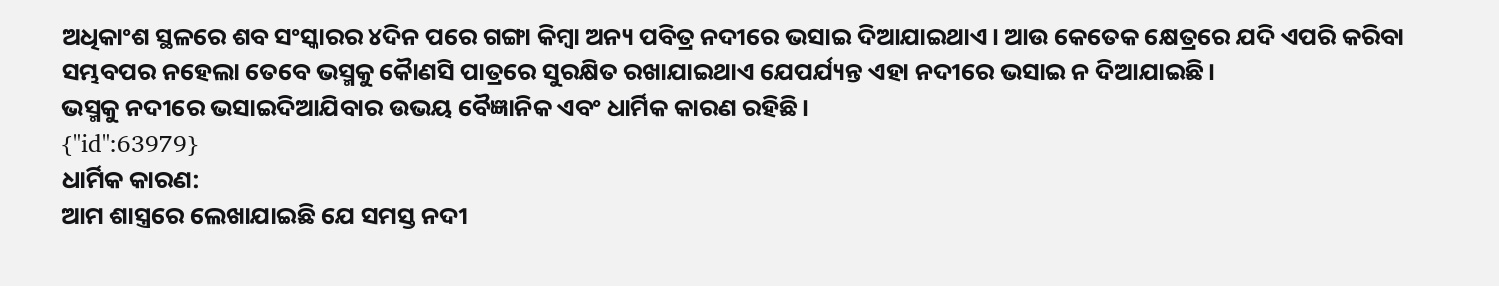ଅଧିକାଂଶ ସ୍ଥଳରେ ଶବ ସଂସ୍କାରର ୪ଦିନ ପରେ ଗଙ୍ଗା କିମ୍ବା ଅନ୍ୟ ପବିତ୍ର ନଦୀରେ ଭସାଇ ଦିଆଯାଇଥାଏ। ଆଉ କେତେକ କ୍ଷେତ୍ରରେ ଯଦି ଏପରି କରିବା ସମ୍ଭବପର ନହେଲା ତେବେ ଭସ୍ମକୁ କୈାଣସି ପାତ୍ରରେ ସୁରକ୍ଷିତ ରଖାଯାଇଥାଏ ଯେପର୍ଯ୍ୟନ୍ତ ଏହା ନଦୀରେ ଭସାଇ ନ ଦିଆଯାଇଛି।
ଭସ୍ମକୁ ନଦୀରେ ଭସାଇଦିଆଯିବାର ଉଭୟ ବୈଜ୍ଞାନିକ ଏବଂ ଧାର୍ମିକ କାରଣ ରହିଛି।
{"id":63979}
ଧାର୍ମିକ କାରଣ:
ଆମ ଶାସ୍ତ୍ରରେ ଲେଖାଯାଇଛି ଯେ ସମସ୍ତ ନଦୀ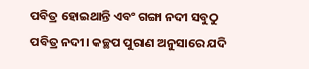ପବିତ୍ର ହୋଇଥାନ୍ତି ଏବଂ ଗଙ୍ଗା ନଦୀ ସବୁଠୁ ପବିତ୍ର ନଦୀ। କଚ୍ଛପ ପୁରାଣ ଅନୁସାରେ ଯଦି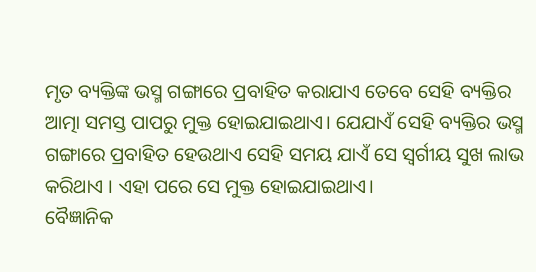ମୃତ ବ୍ୟକ୍ତିଙ୍କ ଭସ୍ମ ଗଙ୍ଗାରେ ପ୍ରବାହିତ କରାଯାଏ ତେବେ ସେହି ବ୍ୟକ୍ତିର ଆତ୍ମା ସମସ୍ତ ପାପରୁ ମୁକ୍ତ ହୋଇଯାଇଥାଏ। ଯେଯାଏଁ ସେହି ବ୍ୟକ୍ତିର ଭସ୍ମ ଗଙ୍ଗାରେ ପ୍ରବାହିତ ହେଉଥାଏ ସେହି ସମୟ ଯାଏଁ ସେ ସ୍ବର୍ଗୀୟ ସୁଖ ଲାଭ କରିଥାଏ । ଏହା ପରେ ସେ ମୁକ୍ତ ହୋଇଯାଇଥାଏ।
ବୈଜ୍ଞାନିକ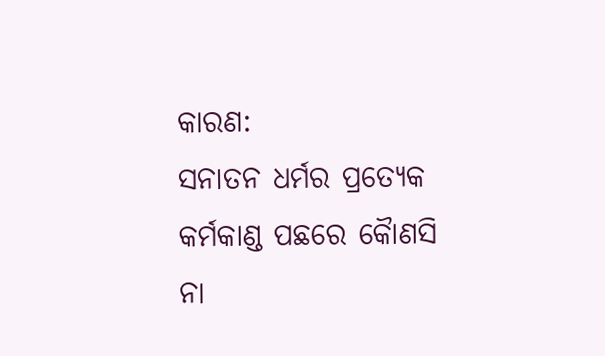କାରଣ:
ସନାତନ ଧର୍ମର ପ୍ରତ୍ୟେକ କର୍ମକାଣ୍ଡ ପଛରେ କୈାଣସି ନା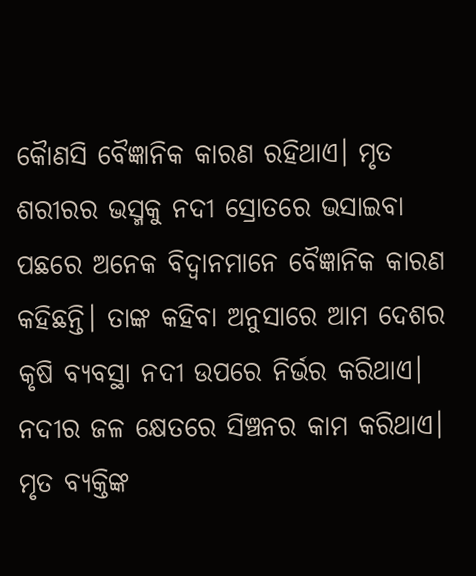କୈାଣସି ବୈଜ୍ଞାନିକ କାରଣ ରହିଥାଏ। ମୃତ ଶରୀରର ଭସ୍ମକୁ ନଦୀ ସ୍ରୋତରେ ଭସାଇବା ପଛରେ ଅନେକ ବିଦ୍ବାନମାନେ ବୈଜ୍ଞାନିକ କାରଣ କହିଛନ୍ତି। ତାଙ୍କ କହିବା ଅନୁସାରେ ଆମ ଦେଶର କୃଷି ବ୍ୟବସ୍ଥା ନଦୀ ଉପରେ ନିର୍ଭର କରିଥାଏ।
ନଦୀର ଜଳ କ୍ଷେତରେ ସିଞ୍ଚନର କାମ କରିଥାଏ। ମୃତ ବ୍ୟକ୍ତିଙ୍କ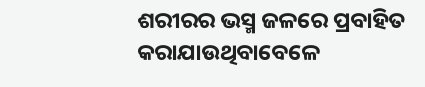ଶରୀରର ଭସ୍ମ ଜଳରେ ପ୍ରବାହିତ କରାଯାଉଥିବାବେଳେ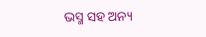ଭସ୍ମ ସହ ଅନ୍ୟ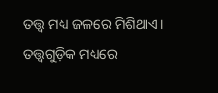ତତ୍ତ୍ବ ମଧ୍ୟ ଜଳରେ ମିଶିଥାଏ। ତତ୍ତ୍ବଗୁଡ଼ିକ ମଧ୍ୟରେ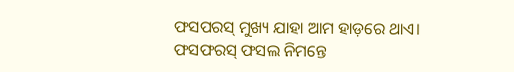ଫସପରସ୍ ମୁଖ୍ୟ ଯାହା ଆମ ହାଡ଼ରେ ଥାଏ।
ଫସଫରସ୍ ଫସଲ ନିମନ୍ତେ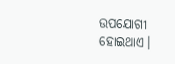ଉପଯୋଗୀ ହୋଇଥାଏ।